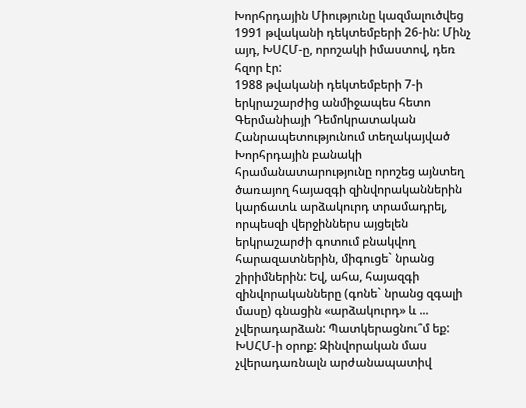Խորհրդային Միությունը կազմալուծվեց 1991 թվականի դեկտեմբերի 26-ին: Մինչ այդ, ԽՍՀՄ-ը, որոշակի իմաստով, դեռ հզոր էր:
1988 թվականի դեկտեմբերի 7-ի երկրաշարժից անմիջապես հետո Գերմանիայի Դեմոկրատական Հանրապետությունում տեղակայված Խորհրդային բանակի հրամանատարությունը որոշեց այնտեղ ծառայող հայազգի զինվորականներին կարճատև արձակուրդ տրամադրել, որպեսզի վերջիններս այցելեն երկրաշարժի գոտում բնակվող հարազատներին, միգուցե` նրանց շիրիմներին: Եվ, ահա, հայազգի զինվորականները (գոնե` նրանց զգալի մասը) գնացին «արձակուրդ» և ... չվերադարձան: Պատկերացնու՞մ եք: ԽՍՀՄ-ի օրոք: Զինվորական մաս չվերադառնալն արժանապատիվ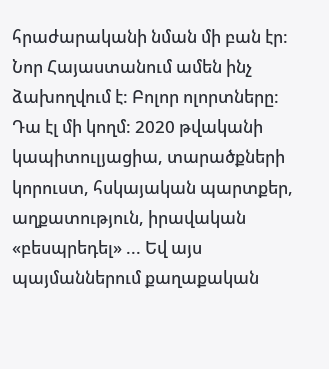հրաժարականի նման մի բան էր:
Նոր Հայաստանում ամեն ինչ ձախողվում է: Բոլոր ոլորտները: Դա էլ մի կողմ: 2020 թվականի կապիտուլյացիա, տարածքների կորուստ, հսկայական պարտքեր, աղքատություն, իրավական «բեսպրեդել» ... Եվ այս պայմաններում քաղաքական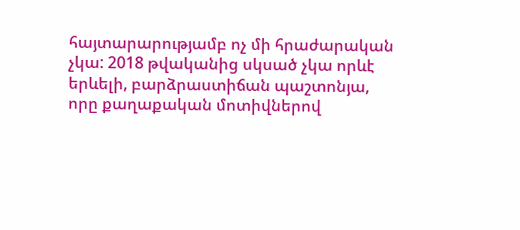հայտարարությամբ ոչ մի հրաժարական չկա: 2018 թվականից սկսած չկա որևէ երևելի, բարձրաստիճան պաշտոնյա, որը քաղաքական մոտիվներով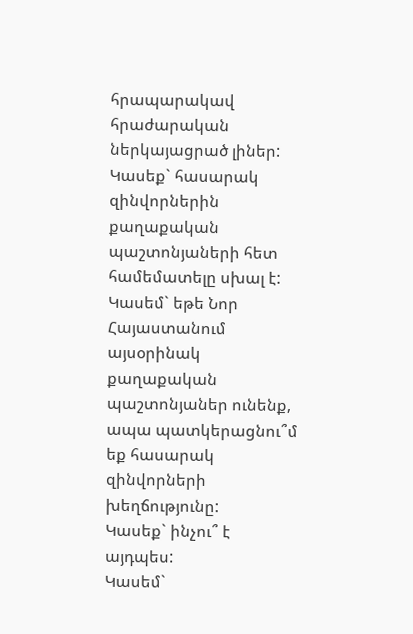հրապարակավ հրաժարական ներկայացրած լիներ:
Կասեք` հասարակ զինվորներին քաղաքական պաշտոնյաների հետ համեմատելը սխալ է:
Կասեմ` եթե Նոր Հայաստանում այսօրինակ քաղաքական պաշտոնյաներ ունենք, ապա պատկերացնու՞մ եք հասարակ զինվորների խեղճությունը:
Կասեք` ինչու՞ է այդպես:
Կասեմ`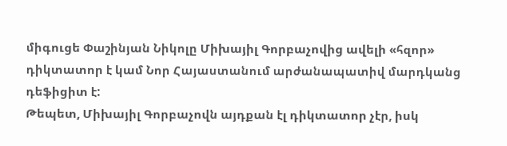միգուցե Փաշինյան Նիկոլը Միխայիլ Գորբաչովից ավելի «հզոր» դիկտատոր է կամ Նոր Հայաստանում արժանապատիվ մարդկանց դեֆիցիտ է:
Թեպետ, Միխայիլ Գորբաչովն այդքան էլ դիկտատոր չէր, իսկ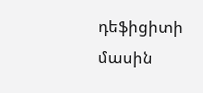դեֆիցիտի մասին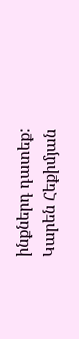ինքներդ դատեք:
Կարեն Հեքիմյան